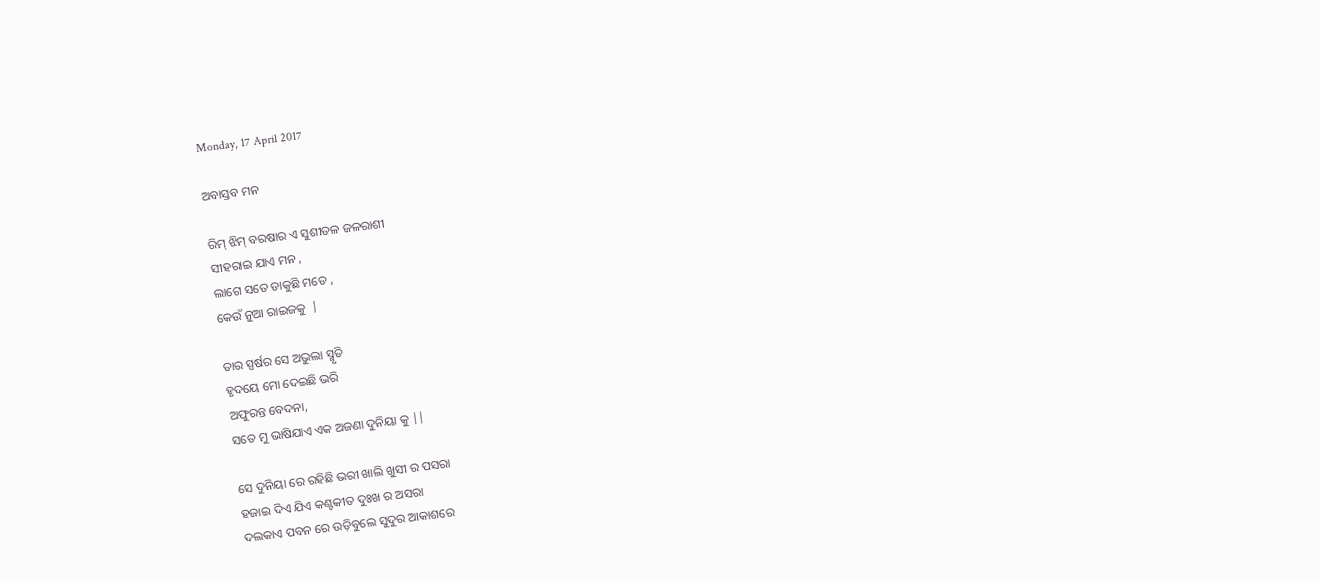Monday, 17 April 2017

ଅବାସ୍ତବ ମନ

ରିମ୍ ଝିମ୍ ବରଷାର ଏ ସୁଶୀତଳ ଜଳରାଶୀ
ସୀହରାଇ ଯାଏ ମନ ,
ଲାଗେ ସତେ ଡାକୁଛି ମତେ ,
କେଉଁ ନୁଆ ରାଇଜକୁ  |

ତାର ସ୍ପର୍ଷର ସେ ଅଭୁଲା ସ୍ମୃତି
ହୃଦୟେ ମୋ ଦେଇଛି ଭରି
ଅଫୁରନ୍ତ ବେଦନା,
ସତେ ମୁ ଭାଷିଯାଏ ଏକ ଅଜଣା ଦୁନିୟା କୁ ||

ସେ ଦୁନିୟା ରେ ରହିଛି ଭରୀ ଖାଲି ଖୁସୀ ର ପସରା
ହଜାଇ ଦିଏ ଯିଏ କଣ୍ଟକୀତ ଦୁଃଖ ର ଅସରା
ଦଲକାଏ ପବନ ରେ ଉଡ଼ିବୁଲେ ସୁଦୁର ଆକାଶରେ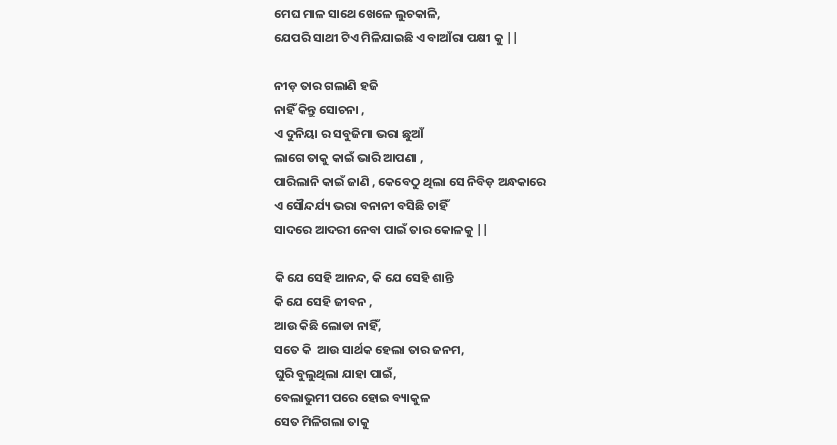ମେଘ ମାଳ ସାଥେ ଖେଳେ ଲୁଚକାଳି,
ଯେପରି ସାଥୀ ଟିଏ ମିଳିଯାଇଛି ଏ ବାଆଁରା ପକ୍ଷୀ କୁ ||

ନୀଡ଼ ତାର ଗଲାଣି ହଜି
ନାହିଁ କିନ୍ତୁ ସୋଚନା ,
ଏ ଦୁନିୟା ର ସବୁଜିମା ଭରା ଛୁଆଁ
ଲାଗେ ତାକୁ କାଇଁ ଭାରି ଆପଣା ,
ପାରିଲାନି କାଇଁ ଜାଣି , କେବେଠୁ ଥିଲା ସେ ନିବିଡ଼ ଅନ୍ଧକାରେ
ଏ ସୌନ୍ଦର୍ଯ୍ୟ ଭରା ବନାନୀ ବସିଛି ଚାହିଁ
ସାଦରେ ଆଦରୀ ନେବା ପାଇଁ ତାର କୋଳକୁ ||

କି ଯେ ସେହି ଆନନ୍ଦ, କି ଯେ ସେହି ଶାନ୍ତି
କି ଯେ ସେହି ଜୀବନ ,
ଆଉ କିଛି ଲୋଡା ନାହିଁ,
ସତେ କି  ଆଉ ସାର୍ଥକ ହେଲା ତାର ଜନମ,
ଘୁରି ବୁଲୁଥିଲା ଯାହା ପାଇଁ,
ବେଲାଭୁମୀ ପରେ ହୋଇ ବ୍ୟାକୁଳ
ସେତ ମିଳିଗଲା ତାକୁ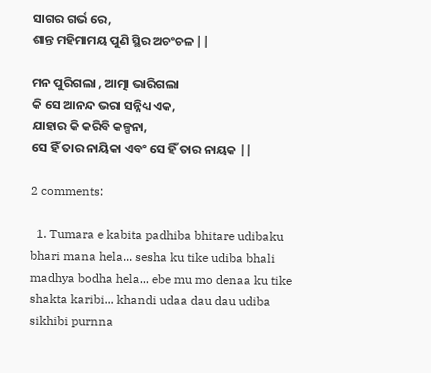ସାଗର ଗର୍ଭ ରେ,
ଶାନ୍ତ ମହିମାମୟ ପୁଣି ସ୍ଥିର ଅଚଂଚଳ ||

ମନ ପୁରିଗଲା , ଆତ୍ମା ଭାରିଗଲା
କି ସେ ଆନନ୍ଦ ଭରା ସନ୍ନିଧ୍ୟ ଏକ,
ଯାହାର କି କରିବି କଳ୍ପନା,
ସେ ହିଁ ତାର ନାୟିକା ଏବଂ ସେ ହିଁ ତାର ନାୟକ ||

2 comments:

  1. Tumara e kabita padhiba bhitare udibaku bhari mana hela... sesha ku tike udiba bhali madhya bodha hela... ebe mu mo denaa ku tike shakta karibi... khandi udaa dau dau udiba sikhibi purnna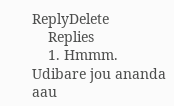ReplyDelete
    Replies
    1. Hmmm. Udibare jou ananda aau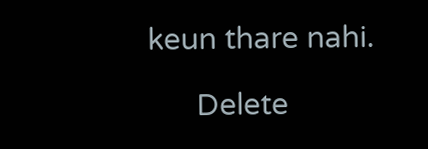keun thare nahi.

      Delete